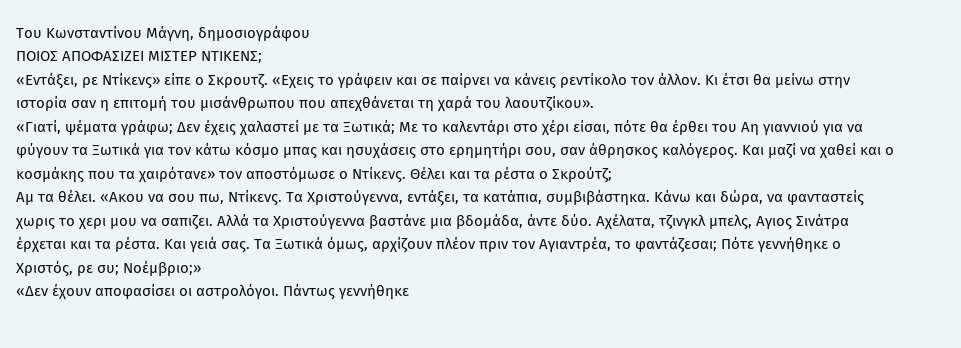Του Κωνσταντίνου Μάγνη, δημοσιογράφου
ΠΟΙΟΣ ΑΠΟΦΑΣΙΖΕΙ ΜΙΣΤΕΡ ΝΤΙΚΕΝΣ;
«Εντάξει, ρε Ντίκενς» είπε ο Σκρουτζ. «Εχεις το γράφειν και σε παίρνει να κάνεις ρεντίκολο τον άλλον. Κι έτσι θα μείνω στην ιστορία σαν η επιτομή του μισάνθρωπου που απεχθάνεται τη χαρά του λαουτζίκου».
«Γιατί, ψέματα γράφω; Δεν έχεις χαλαστεί με τα Ξωτικά; Με το καλεντάρι στο χέρι είσαι, πότε θα έρθει του Αη γιαννιού για να φύγουν τα Ξωτικά για τον κάτω κόσμο μπας και ησυχάσεις στο ερημητήρι σου, σαν άθρησκος καλόγερος. Και μαζί να χαθεί και ο κοσμάκης που τα χαιρότανε» τον αποστόμωσε ο Ντίκενς. Θέλει και τα ρέστα ο Σκρούτζ;
Αμ τα θέλει. «Ακου να σου πω, Ντίκενς. Τα Χριστούγεννα, εντάξει, τα κατάπια, συμβιβάστηκα. Κάνω και δώρα, να φανταστείς χωρις το χερι μου να σαπιζει. Αλλά τα Χριστούγεννα βαστάνε μια βδομάδα, άντε δύο. Αχέλατα, τζινγκλ μπελς, Αγιος Σινάτρα έρχεται και τα ρέστα. Και γειά σας. Τα Ξωτικά όμως, αρχίζουν πλέον πριν τον Αγιαντρέα, το φαντάζεσαι; Πότε γεννήθηκε ο Χριστός, ρε συ; Νοέμβριο;»
«Δεν έχουν αποφασίσει οι αστρολόγοι. Πάντως γεννήθηκε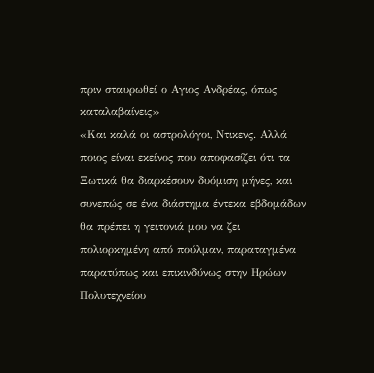πριν σταυρωθεί ο Αγιος Ανδρέας, όπως καταλαβαίνεις»
«Και καλά οι αστρολόγοι, Ντικενς. Αλλά ποιος είναι εκείνος που αποφασίζει ότι τα Ξωτικά θα διαρκέσουν δυόμιση μήνες, και συνεπώς σε ένα διάστημα έντεκα εβδομάδων θα πρέπει η γειτονιά μου να ζει πολιορκημένη από πούλμαν, παραταγμένα παρατύπως και επικινδύνως στην Ηρώων Πολυτεχνείου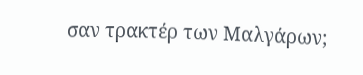σαν τρακτέρ των Μαλγάρων;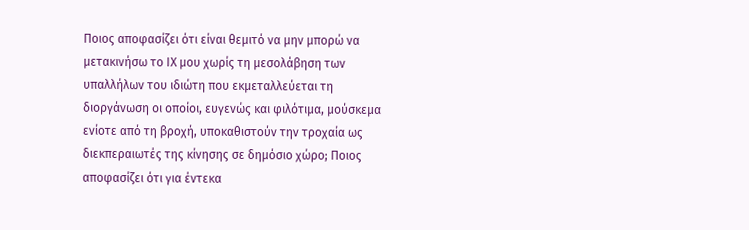Ποιος αποφασίζει ότι είναι θεμιτό να μην μπορώ να μετακινήσω το ΙΧ μου χωρίς τη μεσολάβηση των υπαλλήλων του ιδιώτη που εκμεταλλεύεται τη διοργάνωση οι οποίοι, ευγενώς και φιλότιμα, μούσκεμα ενίοτε από τη βροχή, υποκαθιστούν την τροχαία ως διεκπεραιωτές της κίνησης σε δημόσιο χώρο; Ποιος αποφασίζει ότι για έντεκα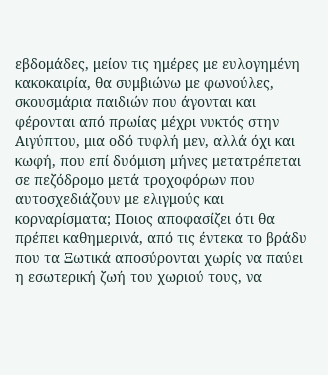εβδομάδες, μείον τις ημέρες με ευλογημένη κακοκαιρία, θα συμβιώνω με φωνούλες, σκουσμάρια παιδιών που άγονται και φέρονται από πρωίας μέχρι νυκτός στην Αιγύπτου, μια οδό τυφλή μεν, αλλά όχι και κωφή, που επί δυόμιση μήνες μετατρέπεται σε πεζόδρομο μετά τροχοφόρων που αυτοσχεδιάζουν με ελιγμούς και κορναρίσματα; Ποιος αποφασίζει ότι θα πρέπει καθημερινά, από τις έντεκα το βράδυ που τα Ξωτικά αποσύρονται χωρίς να παύει η εσωτερική ζωή του χωριού τους, να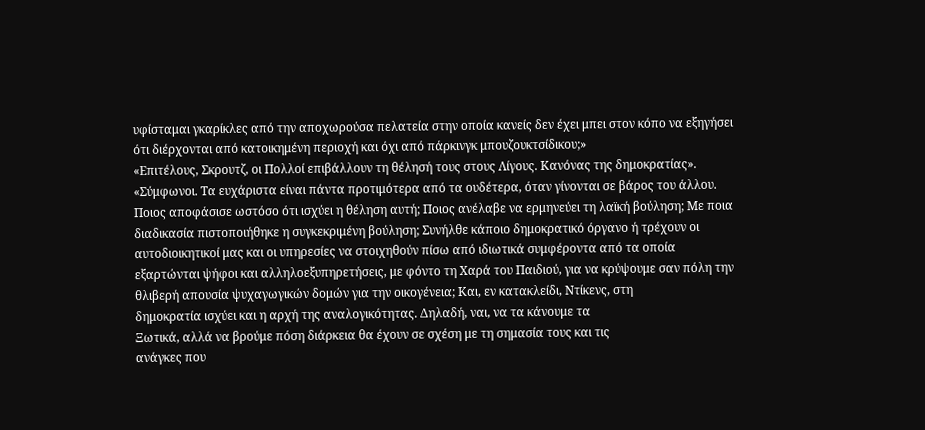υφίσταμαι γκαρίκλες από την αποχωρούσα πελατεία στην οποία κανείς δεν έχει μπει στον κόπο να εξηγήσει ότι διέρχονται από κατοικημένη περιοχή και όχι από πάρκινγκ μπουζουκτσίδικου;»
«Επιτέλους, Σκρουτζ, οι Πολλοί επιβάλλουν τη θέλησή τους στους Λίγους. Κανόνας της δημοκρατίας».
«Σύμφωνοι. Τα ευχάριστα είναι πάντα προτιμότερα από τα ουδέτερα, όταν γίνονται σε βάρος του άλλου. Ποιος αποφάσισε ωστόσο ότι ισχύει η θέληση αυτή; Ποιος ανέλαβε να ερμηνεύει τη λαϊκή βούληση; Με ποια διαδικασία πιστοποιήθηκε η συγκεκριμένη βούληση; Συνήλθε κάποιο δημοκρατικό όργανο ή τρέχουν οι αυτοδιοικητικοί μας και οι υπηρεσίες να στοιχηθούν πίσω από ιδιωτικά συμφέροντα από τα οποία εξαρτώνται ψήφοι και αλληλοεξυπηρετήσεις, με φόντο τη Χαρά του Παιδιού, για να κρύψουμε σαν πόλη την θλιβερή απουσία ψυχαγωγικών δομών για την οικογένεια; Και, εν κατακλείδι, Ντίκενς, στη
δημοκρατία ισχύει και η αρχή της αναλογικότητας. Δηλαδή, ναι, να τα κάνουμε τα
Ξωτικά, αλλά να βρούμε πόση διάρκεια θα έχουν σε σχέση με τη σημασία τους και τις
ανάγκες που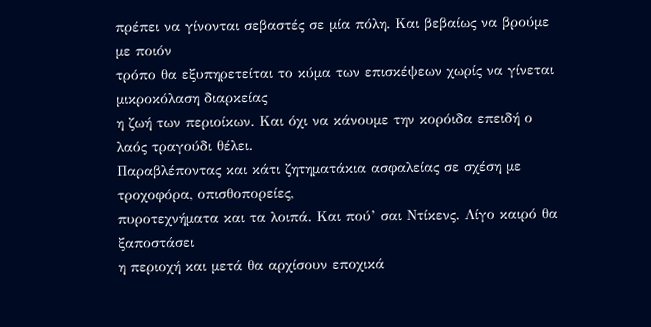πρέπει να γίνονται σεβαστές σε μία πόλη. Και βεβαίως να βρούμε με ποιόν
τρόπο θα εξυπηρετείται το κύμα των επισκέψεων χωρίς να γίνεται μικροκόλαση διαρκείας
η ζωή των περιοίκων. Και όχι να κάνουμε την κορόιδα επειδή ο λαός τραγούδι θέλει.
Παραβλέποντας και κάτι ζητηματάκια ασφαλείας σε σχέση με τροχοφόρα, οπισθοπορείες,
πυροτεχνήματα και τα λοιπά. Και πού’ σαι Ντίκενς. Λίγο καιρό θα ξαποστάσει
η περιοχή και μετά θα αρχίσουν εποχικά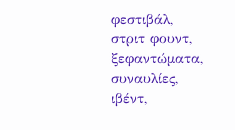φεστιβάλ, στριτ φουντ, ξεφαντώματα, συναυλίες,
ιβέντ,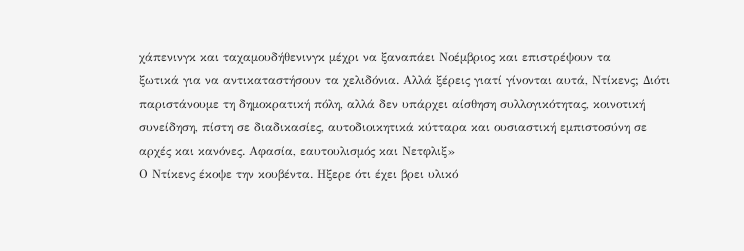χάπενινγκ και ταχαμουδήθενινγκ μέχρι να ξαναπάει Νοέμβριος και επιστρέψουν τα
ξωτικά για να αντικαταστήσουν τα χελιδόνια. Αλλά ξέρεις γιατί γίνονται αυτά, Ντίκενς; Διότι
παριστάνουμε τη δημοκρατική πόλη, αλλά δεν υπάρχει αίσθηση συλλογικότητας, κοινοτική
συνείδηση, πίστη σε διαδικασίες, αυτοδιοικητικά κύτταρα και ουσιαστική εμπιστοσύνη σε
αρχές και κανόνες. Αφασία, εαυτουλισμός και Νετφλιξ»
Ο Ντίκενς έκοψε την κουβέντα. Ηξερε ότι έχει βρει υλικό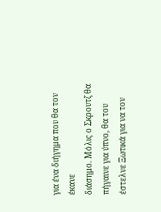για ένα διήγημα που θα τον έκανε
διάσημο. Μόλις ο Σκρουτζ θα πήγαινε για ύπνο, θα του έστελνε Ξωτικά για να τον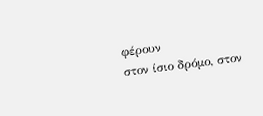φέρουν
στον ίσιο δρόμο, στον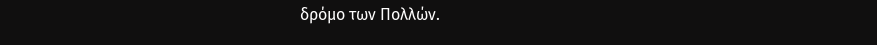δρόμο των Πολλών.